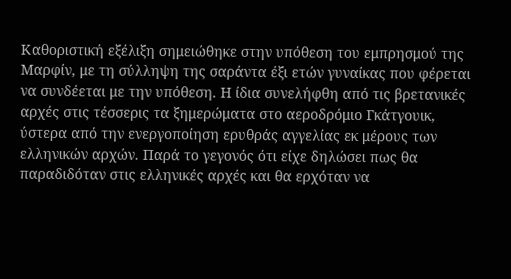Καθοριστική εξέλιξη σημειώθηκε στην υπόθεση του εμπρησμού της Μαρφίν, με τη σύλληψη της σαράντα έξι ετών γυναίκας που φέρεται να συνδέεται με την υπόθεση. Η ίδια συνελήφθη από τις βρετανικές αρχές στις τέσσερις τα ξημερώματα στο αεροδρόμιο Γκάτγουικ, ύστερα από την ενεργοποίηση ερυθράς αγγελίας εκ μέρους των ελληνικών αρχών. Παρά το γεγονός ότι είχε δηλώσει πως θα παραδιδόταν στις ελληνικές αρχές και θα ερχόταν να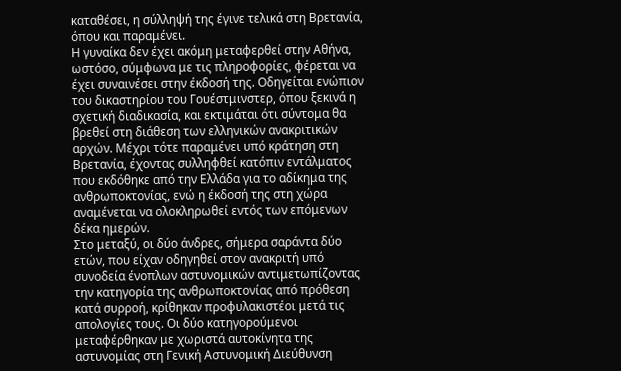καταθέσει, η σύλληψή της έγινε τελικά στη Βρετανία, όπου και παραμένει.
Η γυναίκα δεν έχει ακόμη μεταφερθεί στην Αθήνα, ωστόσο, σύμφωνα με τις πληροφορίες, φέρεται να έχει συναινέσει στην έκδοσή της. Οδηγείται ενώπιον του δικαστηρίου του Γουέστμινστερ, όπου ξεκινά η σχετική διαδικασία, και εκτιμάται ότι σύντομα θα βρεθεί στη διάθεση των ελληνικών ανακριτικών αρχών. Μέχρι τότε παραμένει υπό κράτηση στη Βρετανία, έχοντας συλληφθεί κατόπιν εντάλματος που εκδόθηκε από την Ελλάδα για το αδίκημα της ανθρωποκτονίας, ενώ η έκδοσή της στη χώρα αναμένεται να ολοκληρωθεί εντός των επόμενων δέκα ημερών.
Στο μεταξύ, οι δύο άνδρες, σήμερα σαράντα δύο ετών, που είχαν οδηγηθεί στον ανακριτή υπό συνοδεία ένοπλων αστυνομικών αντιμετωπίζοντας την κατηγορία της ανθρωποκτονίας από πρόθεση κατά συρροή, κρίθηκαν προφυλακιστέοι μετά τις απολογίες τους. Οι δύο κατηγορούμενοι μεταφέρθηκαν με χωριστά αυτοκίνητα της αστυνομίας στη Γενική Αστυνομική Διεύθυνση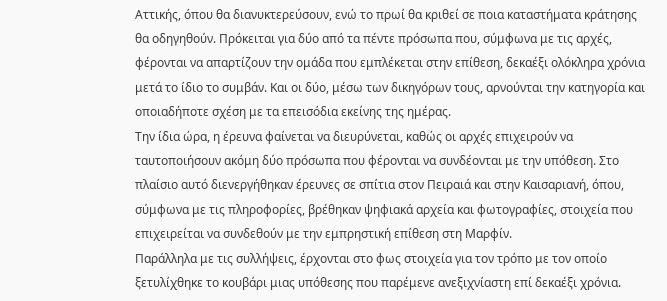Αττικής, όπου θα διανυκτερεύσουν, ενώ το πρωί θα κριθεί σε ποια καταστήματα κράτησης θα οδηγηθούν. Πρόκειται για δύο από τα πέντε πρόσωπα που, σύμφωνα με τις αρχές, φέρονται να απαρτίζουν την ομάδα που εμπλέκεται στην επίθεση, δεκαέξι ολόκληρα χρόνια μετά το ίδιο το συμβάν. Και οι δύο, μέσω των δικηγόρων τους, αρνούνται την κατηγορία και οποιαδήποτε σχέση με τα επεισόδια εκείνης της ημέρας.
Την ίδια ώρα, η έρευνα φαίνεται να διευρύνεται, καθώς οι αρχές επιχειρούν να ταυτοποιήσουν ακόμη δύο πρόσωπα που φέρονται να συνδέονται με την υπόθεση. Στο πλαίσιο αυτό διενεργήθηκαν έρευνες σε σπίτια στον Πειραιά και στην Καισαριανή, όπου, σύμφωνα με τις πληροφορίες, βρέθηκαν ψηφιακά αρχεία και φωτογραφίες, στοιχεία που επιχειρείται να συνδεθούν με την εμπρηστική επίθεση στη Μαρφίν.
Παράλληλα με τις συλλήψεις, έρχονται στο φως στοιχεία για τον τρόπο με τον οποίο ξετυλίχθηκε το κουβάρι μιας υπόθεσης που παρέμενε ανεξιχνίαστη επί δεκαέξι χρόνια.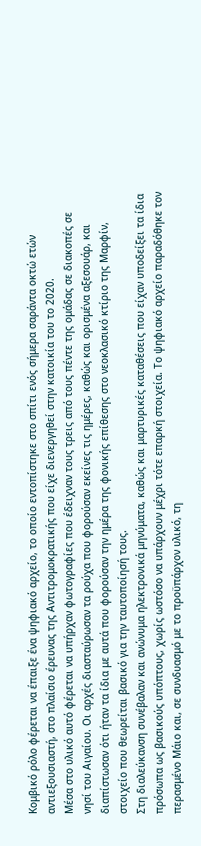Κομβικό ρόλο φέρεται να έπαιξε ένα ψηφιακό αρχείο, το οποίο εντοπίστηκε στο σπίτι ενός σήμερα σαράντα οκτώ ετών αντιεξουσιαστή, στο πλαίσιο έρευνας της Αντιτρομοκρατικής που είχε διενεργηθεί στην κατοικία του το 2020.
Μέσα στο υλικό αυτό φέρεται να υπήρχαν φωτογραφίες που έδειχναν τους τρεις από τους πέντε της ομάδας σε διακοπές σε νησί του Αιγαίου. Οι αρχές διασταύρωσαν τα ρούχα που φορούσαν εκείνες τις ημέρες, καθώς και ορισμένα αξεσουάρ, και διαπίστωσαν ότι ήταν τα ίδια με αυτά που φορούσαν την ημέρα της φονικής επίθεσης στο νεοκλασικό κτίριο της Μαρφίν, στοιχείο που θεωρείται βασικό για την ταυτοποίησή τους.
Στη διαλεύκανση συνέβαλαν και ανώνυμα ηλεκτρονικά μηνύματα, καθώς και μαρτυρικές καταθέσεις που είχαν υποδείξει τα ίδια πρόσωπα ως βασικούς υπόπτους, χωρίς ωστόσο να υπάρχουν μέχρι τότε επαρκή στοιχεία. Το ψηφιακό αρχείο παραδόθηκε τον περασμένο Μάιο και, σε συνδυασμό με το προϋπάρχον υλικό, τη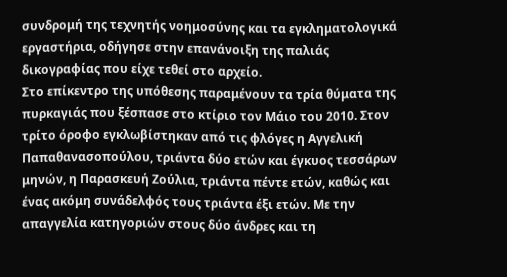συνδρομή της τεχνητής νοημοσύνης και τα εγκληματολογικά εργαστήρια, οδήγησε στην επανάνοιξη της παλιάς δικογραφίας που είχε τεθεί στο αρχείο.
Στο επίκεντρο της υπόθεσης παραμένουν τα τρία θύματα της πυρκαγιάς που ξέσπασε στο κτίριο τον Μάιο του 2010. Στον τρίτο όροφο εγκλωβίστηκαν από τις φλόγες η Αγγελική Παπαθανασοπούλου, τριάντα δύο ετών και έγκυος τεσσάρων μηνών, η Παρασκευή Ζούλια, τριάντα πέντε ετών, καθώς και ένας ακόμη συνάδελφός τους τριάντα έξι ετών. Με την απαγγελία κατηγοριών στους δύο άνδρες και τη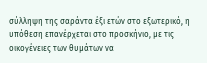σύλληψη της σαράντα έξι ετών στο εξωτερικό, η υπόθεση επανέρχεται στο προσκήνιο, με τις οικογένειες των θυμάτων να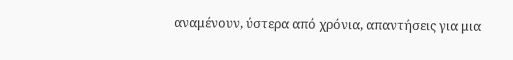αναμένουν, ύστερα από χρόνια, απαντήσεις για μια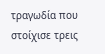τραγωδία που στοίχισε τρεις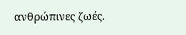ανθρώπινες ζωές.